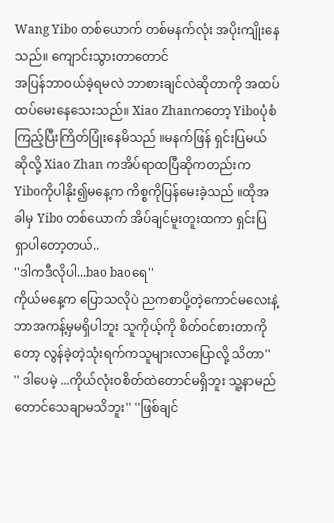Wang Yibo တစ်ယောက် တစ်မနက်လုံး အပိုးကျိုးနေသည်။ ကျောင်းသွားတာတောင်
အပြန်ဘာဝယ်ခဲ့ရမလဲ ဘာစားချင်လဲဆိုတာကို အထပ်ထပ်မေးနေသေးသည်။ Xiao Zhanကတော့ Yiboပုံစံကြည့်ပြီးကြိတ်ပြုံးနေမိသည် ။မနက်ဖြန် ရှင်းပြမယ်ဆိုလို့ Xiao Zhan ကအိပ်ရာထပြီဆိုကတည်းက Yiboကိုပါနိုး၍မနေ့က ကိစ္စကိုပြန်မေးခဲ့သည် ။ထိုအခါမှ Yibo တစ်ယောက် အိပ်ချင်မူးတူးထကာ ရှင်းပြရှာပါတော့တယ်..
''ဒါကဒီလိုပါ...bao baoရေ''
ကိုယ်မနေ့က ပြောသလိုပဲ ညကစာပို့တဲ့ကောင်မလေးနဲ့ ဘာအကန့်မှမရှိပါဘူး သူကိုယ့်ကို စိတ်ဝင်စားတာကိုတော့ လွန်ခဲ့တဲ့သုံးရက်ကသူများလာပြောလို့ သိတာ''
'' ဒါပေမဲ့ ...ကိုယ်လုံးဝစိတ်ထဲတောင်မရှိဘူး သူ့နာမည်တောင်သေချာမသိဘူး'' ''ဖြစ်ချင်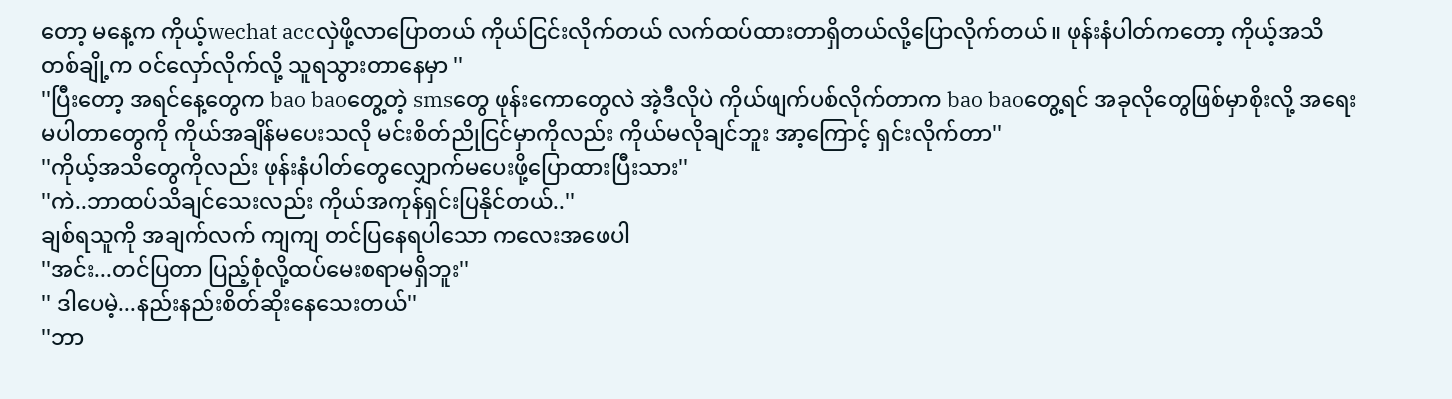တော့ မနေ့က ကိုယ့်wechat accလှဲဖို့လာပြောတယ် ကိုယ်ငြင်းလိုက်တယ် လက်ထပ်ထားတာရှိတယ်လို့ပြောလိုက်တယ်။ ဖုန်းနံပါတ်ကတော့ ကိုယ့်အသိတစ်ချို့က ဝင်လှော်လိုက်လို့ သူရသွားတာနေမှာ ''
''ပြီးတော့ အရင်နေ့တွေက bao baoတွေ့တဲ့ smsတွေ ဖုန်းကောတွေလဲ အဲ့ဒီလိုပဲ ကိုယ်ဖျက်ပစ်လိုက်တာက bao baoတွေ့ရင် အခုလိုတွေဖြစ်မှာစိုးလို့ အရေးမပါတာတွေကို ကိုယ်အချိန်မပေးသလို မင်းစိတ်ညိုငြင်မှာကိုလည်း ကိုယ်မလိုချင်ဘူး အာ့ကြောင့် ရှင်းလိုက်တာ''
''ကိုယ့်အသိတွေကိုလည်း ဖုန်းနံပါတ်တွေလျှောက်မပေးဖို့ပြောထားပြီးသား''
''ကဲ..ဘာထပ်သိချင်သေးလည်း ကိုယ်အကုန်ရှင်းပြနိုင်တယ်..''
ချစ်ရသူကို အချက်လက် ကျကျ တင်ပြနေရပါသော ကလေးအဖေပါ
''အင်း...တင်ပြတာ ပြည့်စုံလို့ထပ်မေးစရာမရှိဘူး''
'' ဒါပေမဲ့...နည်းနည်းစိတ်ဆိုးနေသေးတယ်''
''ဘာ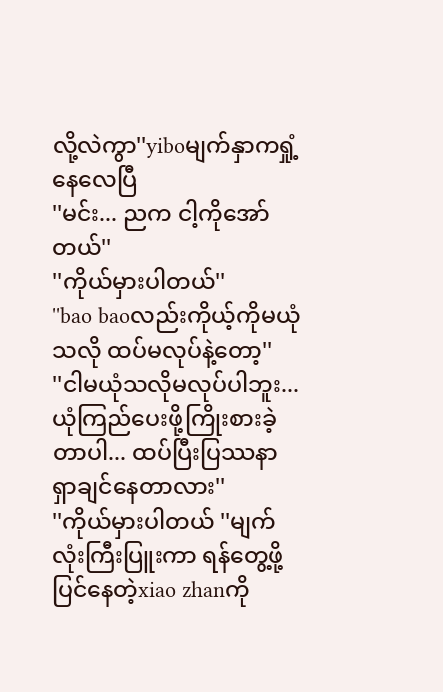လို့လဲကွာ''yiboမျက်နှာကရှုံ့နေလေပြီ
''မင်း... ညက ငါ့ကိုအော်တယ်''
''ကိုယ်မှားပါတယ်''
''bao baoလည်းကိုယ့်ကိုမယုံသလို ထပ်မလုပ်နဲ့တော့''
''ငါမယုံသလိုမလုပ်ပါဘူး...ယုံကြည်ပေးဖို့ကြိုးစားခဲ့တာပါ... ထပ်ပြီးပြဿနာရှာချင်နေတာလား''
''ကိုယ်မှားပါတယ် ''မျက်လုံးကြီးပြူးကာ ရန်တွေ့ဖို့ပြင်နေတဲ့xiao zhanကို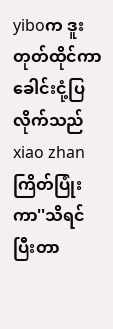yiboက ဒူးတုတ်ထိုင်ကာ ခေါင်းငုံ့ပြလိုက်သည်
xiao zhanကြိတ်ပြုံးကာ''သိရင် ပြီးတာ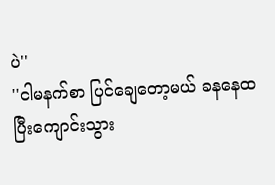ပဲ''
''ငါမနက်စာ ပြင်ချေတော့မယ် ခနနေထပြီးကျောင်းသွား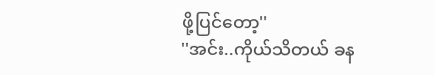ဖို့ပြင်တော့''
''အင်း..ကိုယ်သိတယ် ခန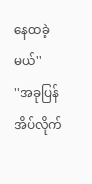နေထခဲ့မယ်''
''အခုပြန်အိပ်လိုက်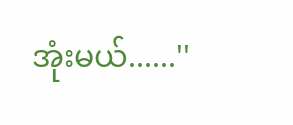အုံးမယ်......''